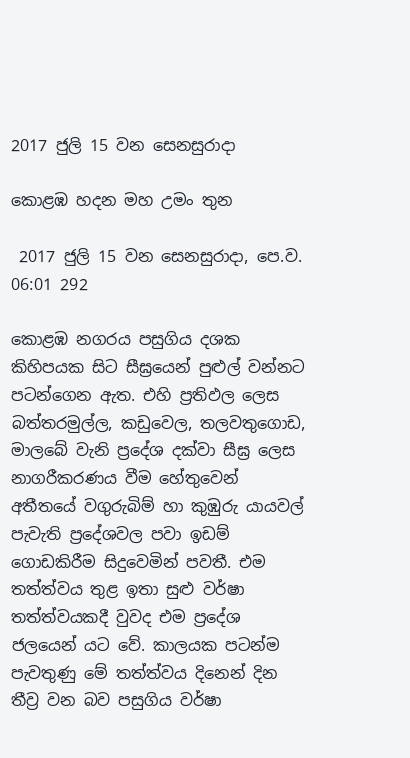2017 ජුලි 15 වන සෙනසුරාදා

කොළඹ හදන මහ උමං තුන

 2017 ජුලි 15 වන සෙනසුරාදා, පෙ.ව. 06:01 292

කොළඹ නගරය පසුගිය දශක කිහිපයක සිට සීඝ්‍රයෙන් පුළුල් වන්නට පටන්ගෙන ඇත. එහි ප්‍රතිඵල ලෙස බත්තරමුල්ල, කඩුවෙල, තලවතුගොඩ, මාලබේ වැනි ප්‍රදේශ දක්වා සීඝ්‍ර ලෙස නාගරීකරණය වීම හේතුවෙන් අතීතයේ වගුරුබිම් හා කුඹුරු යායවල් පැවැති ප්‍රදේශවල පවා ඉඩම් ගොඩකිරීම සිදුවෙමින් පවතී. එම තත්ත්වය තුළ ඉතා සුළු වර්ෂා තත්ත්වයකදී වුවද එම ප්‍රදේශ ජලයෙන් යට වේ. කාලයක පටන්ම පැවතුණු මේ තත්ත්වය දිනෙන් දින තීව්‍ර වන බව පසුගිය වර්ෂා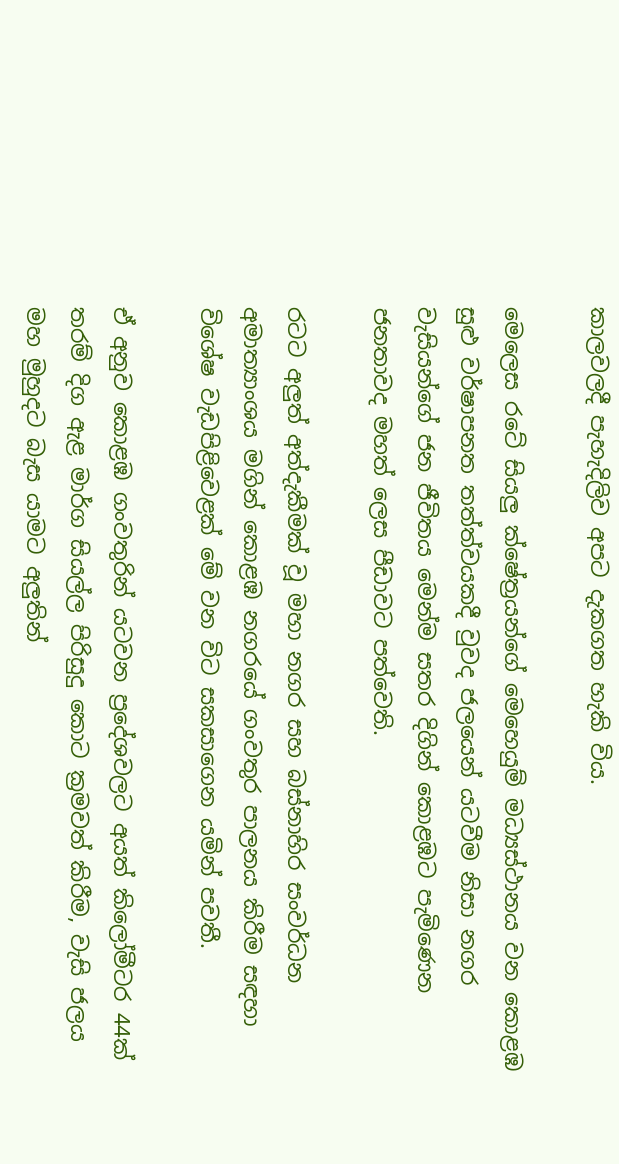කාලවලදී පැහැදිලිව අපට දැකගත හැකි විය.

මෙලෙස රටේ සියලු ක්ෂේත්‍රයන්ගේ මෙහෙයුම් මධ්‍යස්ථානය වන කොළඹ සුළු වර්ෂාපනත තත්ත්වයකදී වුවද ජලයෙන් යටවීම නිසා නගර වැසියන්ගේ ජන ජීවිතය මෙන්ම සතර දිගින් කොළඹට පැමිණෙන ජනතාවද මහත් ලෙස පීඩාවට පත්වෙති.

රටට අලුත් අත්දැකීමක් වූ මහා නගර සහ බස්නාහිර සංවර්ධන අමාත්‍යාංශය මගින් කොළඹ නගරයේ ගංවතුර පාලනය කිරීම සඳහා විශේෂ වැඩපිළිවෙළක් මේ වන විට සකසාගෙන යමින් පවතී.

ඒ අනුව කොළඹ ගංවතුරින් යටවන ප්‍රදේශවලට අයත් කිලෝමීටර 44ක් තරම් දිග ඇළ මාර්ග සියල්ල පිරිසුදු කොට ක්‍රමවත් කිරීම, වැසි ජලය මහ මුහුදට බැස යාමට අලුතින්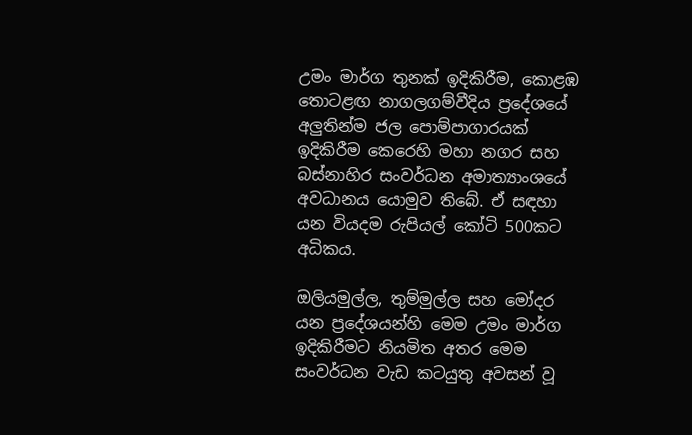උමං මාර්ග තුනක් ඉදිකිරීම, කොළඹ තොටළඟ නාගලගම්වීදිය ප්‍රදේශයේ අලුතින්ම ජල පොම්පාගාරයක් ඉදිකිරීම කෙරෙහි මහා නගර සහ බස්නාහිර සංවර්ධන අමාත්‍යාංශයේ අවධානය යොමුව තිබේ. ඒ සඳහා යන වියදම රුපියල් කෝටි 500කට අධිකය.

ඔලියමුල්ල, තුම්මුල්ල සහ මෝදර යන ප්‍රදේශයන්හි මෙම උමං මාර්ග ඉදිකිරීමට නියමිත අතර මෙම සංවර්ධන වැඩ කටයුතු අවසන් වූ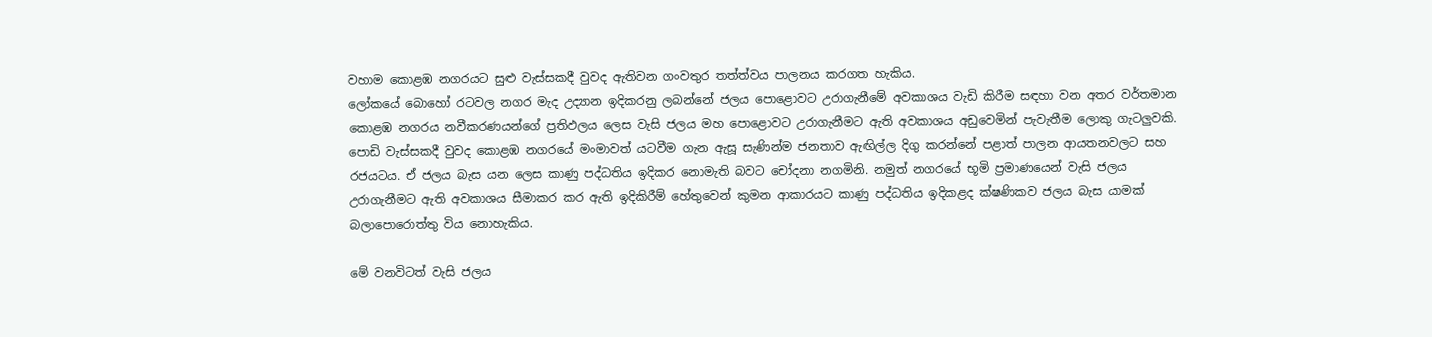වහාම කොළඹ නගරයට සුළු වැස්සකදී වුවද ඇතිවන ගංවතුර තත්ත්වය පාලනය කරගත හැකිය.
ලෝකයේ බොහෝ රටවල නගර මැද උද්‍යාන ඉදිකරනු ලබන්නේ ජලය පොළොවට උරාගැනීමේ අවකාශය වැඩි කිරීම සඳහා වන අතර වර්තමාන කොළඹ නගරය නවීකරණයන්ගේ ප්‍රතිඵලය ලෙස වැසි ජලය මහ පොළොවට උරාගැනීමට ඇති අවකාශය අඩුවෙමින් පැවැතීම ලොකු ගැටලුවකි. පොඩි වැස්සකදී වුවද කොළඹ නගරයේ මංමාවත් යටවීම ගැන ඇසූ සැණින්ම ජනතාව ඇඟිල්ල දිගු කරන්නේ පළාත් පාලන ආයතනවලට සහ රජයටය. ඒ ජලය බැස යන ලෙස කාණු පද්ධතිය ඉදිකර නොමැති බවට චෝදනා නගමිනි. නමුත් නගරයේ භූමි ප්‍රමාණයෙන් වැසි ජලය උරාගැනීමට ඇති අවකාශය සීමාකර කර ඇති ඉදිකිරීම් හේතුවෙන් කුමන ආකාරයට කාණු පද්ධතිය ඉදිකළද ක්ෂණිකව ජලය බැස යාමක් බලාපොරොත්තු විය නොහැකිය.

මේ වනවිටත් වැසි ජලය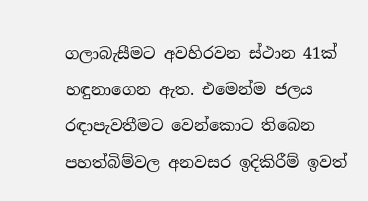ගලාබැසීමට අවහිරවන ස්ථාන 41ක් හඳුනාගෙන ඇත. එමෙන්ම ජලය රඳාපැවතීමට වෙන්කොට තිබෙන පහත්බිම්වල අනවසර ඉදිකිරීම් ඉවත්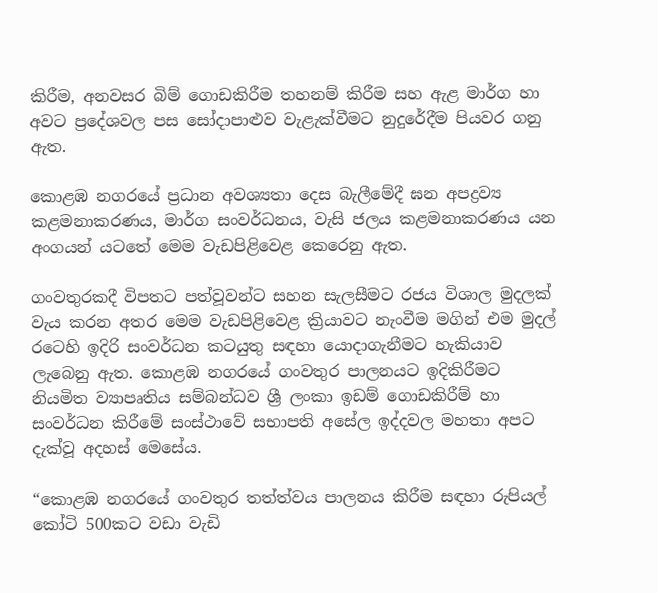කිරීම, අනවසර බිම් ගොඩකිරීම තහනම් කිරීම සහ ඇළ මාර්ග හා අවට ප්‍රදේශවල පස සෝදාපාළුව වැළැක්වීමට නුදුරේදීම පියවර ගනු ඇත.

කොළඹ නගරයේ ප්‍රධාන අවශ්‍යතා දෙස බැලීමේදී ඝන අපද්‍රව්‍ය කළමනාකරණය, මාර්ග සංවර්ධනය, වැසි ජලය කළමනාකරණය යන අංගයන් යටතේ මෙම වැඩපිළිවෙළ කෙරෙනු ඇත.

ගංවතුරකදී විපතට පත්වූවන්ට සහන සැලසීමට රජය විශාල මුදලක් වැය කරන අතර මෙම වැඩපිළිවෙළ ක්‍රියාවට නැංවීම මගින් එම මුදල් රටෙහි ඉදිරි සංවර්ධන කටයුතු සඳහා යොදාගැනීමට හැකියාව ලැබෙනු ඇත. කොළඹ නගරයේ ගංවතුර පාලනයට ඉදිකිරීමට නියමිත ව්‍යාපෘතිය සම්බන්ධව ශ්‍රී ලංකා ඉඩම් ගොඩකිරීම් හා සංවර්ධන කිරීමේ සංස්ථාවේ සභාපති අසේල ඉද්දවල මහතා අපට දැක්වූ අදහස් මෙසේය.

“කොළඹ නගරයේ ගංවතුර තත්ත්වය පාලනය කිරීම සඳහා රුපියල් කෝටි 500කට වඩා වැඩි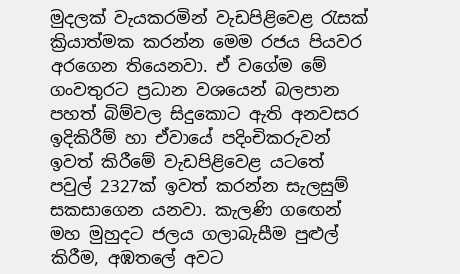මුදලක් වැයකරමින් වැඩපිළිවෙළ රැසක් ක්‍රියාත්මක කරන්න මෙම රජය පියවර අරගෙන තියෙනවා. ඒ වගේම මේ ගංවතුරට ප්‍රධාන වශයෙන් බලපාන පහත් බිම්වල සිදුකොට ඇති අනවසර ඉදිකිරීම් හා ඒවායේ පදිංචිකරුවන් ඉවත් කිරීමේ වැඩපිළිවෙළ යටතේ පවුල් 2327ක් ඉවත් කරන්න සැලසුම් සකසාගෙන යනවා. කැලණි ගඟෙන් මහ මුහුදට ජලය ගලාබැසීම පුළුල් කිරීම, අඹතලේ අවට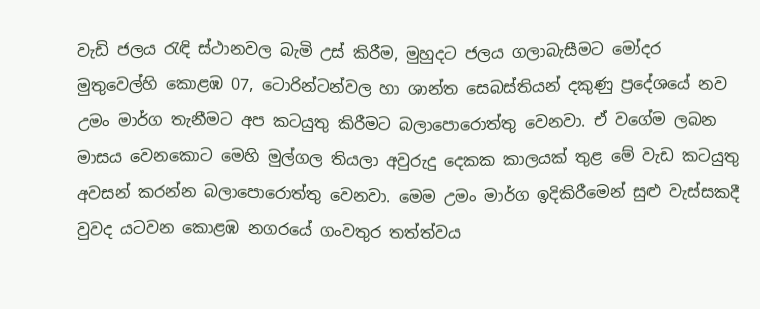වැඩි ජලය රැඳි ස්ථානවල බැමි උස් කිරීම, මුහුදට ජලය ගලාබැසීමට මෝදර මුතුවෙල්හි කොළඹ 07, ටොරින්ටන්වල හා ශාන්ත සෙබස්තියන් දකුණු ප්‍රදේශයේ නව උමං මාර්ග තැනීමට අප කටයුතු කිරීමට බලාපොරොත්තු වෙනවා. ඒ වගේම ලබන මාසය වෙනකොට මෙහි මුල්ගල තියලා අවුරුදු දෙකක කාලයක් තුළ මේ වැඩ කටයුතු අවසන් කරන්න බලාපොරොත්තු වෙනවා. මෙම උමං මාර්ග ඉදිකිරීමෙන් සුළු වැස්සකදී වුවද යටවන කොළඹ නගරයේ ගංවතුර තත්ත්වය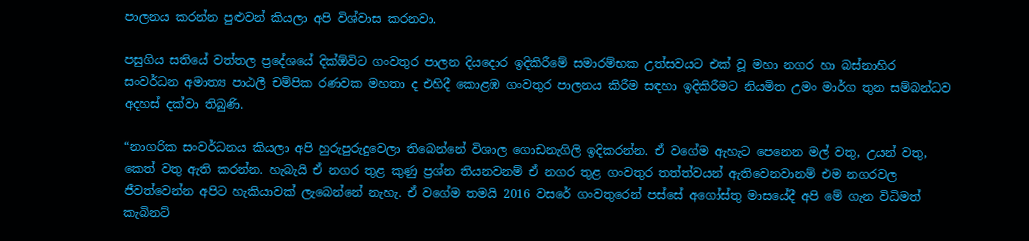පාලනය කරන්න පුළුවන් කියලා අපි විශ්වාස කරනවා.

පසුගිය සතියේ වත්තල ප්‍රදේශයේ දික්ඕවිට ගංවතුර පාලන දියදොර ඉදිකිරීමේ සමාරම්භක උත්සවයට එක් වූ මහා නගර හා බස්නාහිර සංවර්ධන අමාත්‍ය පාඨලී චම්පික රණවක මහතා ද එහිදී කොළඹ ගංවතුර පාලනය කිරීම සඳහා ඉදිකිරීමට නියමිත උමං මාර්ග තුන සම්බන්ධව අදහස් දක්වා තිබුණි.

“නාගරික සංවර්ධනය කියලා අපි හුරුපුරුදුවෙලා තිබෙන්නේ විශාල ගොඩනැගිලි ඉදිකරන්න. ඒ වගේම ඇහැට පෙනෙන මල් වතු, උයන් වතු, කෙත් වතු ඇති කරන්න. හැබැයි ඒ නගර තුළ කුණු ප්‍රශ්න තියනවනම් ඒ නගර තුළ ගංවතුර තත්ත්වයන් ඇතිවෙනවානම් එම නගරවල ජීවත්වෙන්න අපිට හැකියාවක් ලැබෙන්නේ නැහැ. ඒ වගේම තමයි 2016 වසරේ ගංවතුරෙන් පස්සේ අගෝස්තු මාසයේදී අපි මේ ගැන විධිමත් කැබිනට්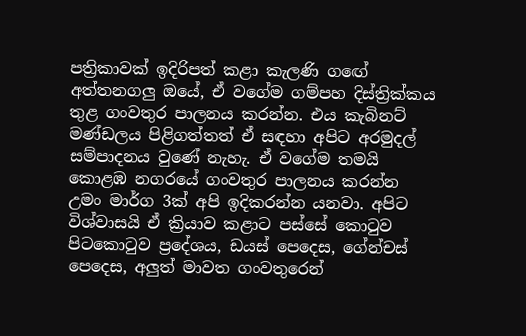පත්‍රිකාවක් ඉදිරිපත් කළා කැලණි ගඟේ අත්තනගලු ඔයේ, ඒ වගේම ගම්පහ දිස්ත්‍රික්කය තුළ ගංවතුර පාලනය කරන්න. එය කැබිනට් මණ්ඩලය පිළිගත්තත් ඒ සඳහා අපිට අරමුදල් සම්පාදනය වුණේ නැහැ. ඒ වගේම තමයි කොළඹ නගරයේ ගංවතුර පාලනය කරන්න උමං මාර්ග 3ක් අපි ඉදිකරන්න යනවා. අපිට විශ්වාසයි ඒ ක්‍රියාව කළාට පස්සේ කොටුව පිටකොටුව ප්‍රදේශය, ඩයස් පෙදෙස, ගේන්චස් පෙදෙස, අලුත් මාවත ගංවතුරෙන්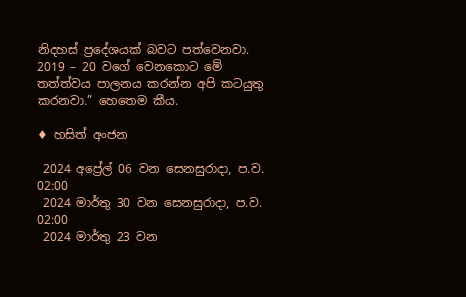නිදහස් ප්‍රදේශයක් බවට පත්වෙනවා. 2019 – 20 වගේ වෙනකොට මේ තත්ත්වය පාලනය කරන්න අපි කටයුතු කරනවා.” හෙතෙම කීය.

♦ හසිත් අංජන

 2024 අප්‍රේල් 06 වන සෙනසුරාදා, ප.ව. 02:00
 2024 මාර්තු 30 වන සෙනසුරාදා, ප.ව. 02:00
 2024 මාර්තු 23 වන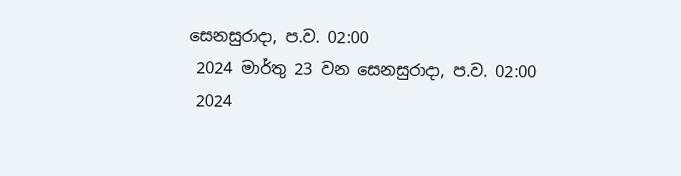සෙනසුරාදා, ප.ව. 02:00
 2024 මාර්තු 23 වන සෙනසුරාදා, ප.ව. 02:00
 2024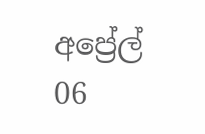අප්‍රේල් 06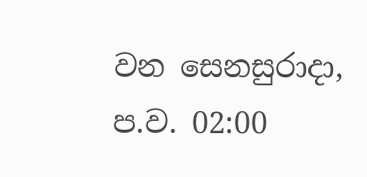වන සෙනසුරාදා, ප.ව. 02:00